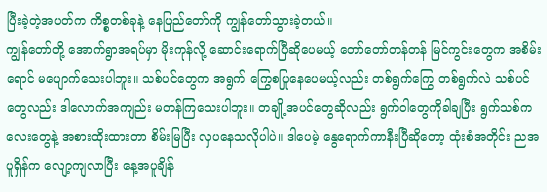ပြီးခဲ့တဲ့အပတ်က ကိစ္စတစ်ခုနဲ့ နေပြည်တော်ကို ကျွန်တော်သွားခဲ့တယ်။
ကျွန်တော်တို့ အောက်ရွာအရပ်မှာ မိုးကုန်လို့ ဆောင်းရောက်ပြီဆိုပေမယ့် တော်တော်တန်တန် မြင်ကွင်းတွေက အစိမ်းရောင် မပျောက်သေးပါဘူး။ သစ်ပင်တွေက အရွက် ကြွေစပြုနေပေမယ့်လည်း တစ်ရွက်ကြွေ တစ်ရွက်လဲ သစ်ပင်တွေလည်း ဒါလောက်အကျည်း မတန်ကြသေးပါဘူး။ တချို့အပင်တွေဆိုလည်း ရွက်ဝါတွေကိုခါချပြီး ရွက်သစ်ကလေးတွေနဲ့ အစားထိုးထားတာ စိမ်းမြပြီး လှပနေသလိုပါပဲ။ ဒါပေမဲ့ နွေရောက်ကာနီးပြီဆိုတော့ ထုံးစံအတိုင်း ညအပူရှိန်က လျော့ကျလာပြီး နေ့အပူချိန်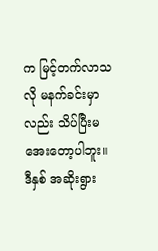က မြင့်တက်လာသလို မနက်ခင်းမှာလည်း သိပ်ပြီးမအေးတော့ပါဘူး။
ဒီနှစ် အဆိုးရွား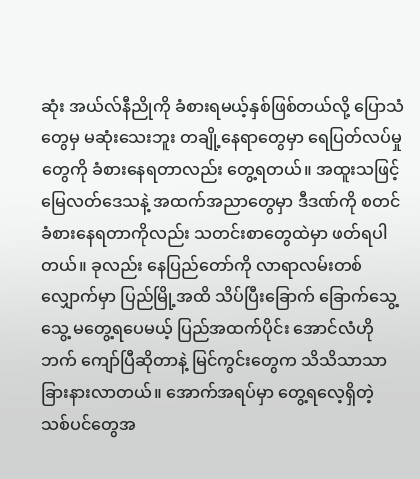ဆုံး အယ်လ်နီညိုကို ခံစားရမယ့်နှစ်ဖြစ်တယ်လို့ ပြောသံတွေမှ မဆုံးသေးဘူး တချို့နေရာတွေမှာ ရေပြတ်လပ်မှုတွေကို ခံစားနေရတာလည်း တွေ့ရတယ်။ အထူးသဖြင့် မြေလတ်ဒေသနဲ့ အထက်အညာတွေမှာ ဒီဒဏ်ကို စတင်ခံစားနေရတာကိုလည်း သတင်းစာတွေထဲမှာ ဖတ်ရပါတယ်။ ခုလည်း နေပြည်တော်ကို လာရာလမ်းတစ်လျှောက်မှာ ပြည်မြို့အထိ သိပ်ပြီးခြောက် ခြောက်သွေ့သွေ့ မတွေ့ရပေမယ့် ပြည်အထက်ပိုင်း အောင်လံဟိုဘက် ကျော်ပြီဆိုတာနဲ့ မြင်ကွင်းတွေက သိသိသာသာ ခြားနားလာတယ်။ အောက်အရပ်မှာ တွေ့ရလေ့ရှိတဲ့ သစ်ပင်တွေအ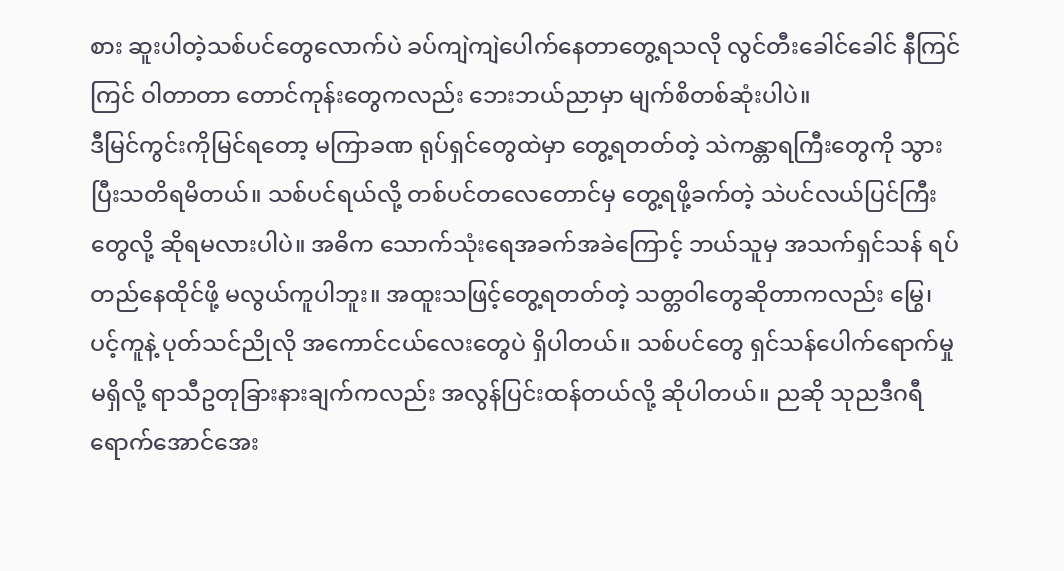စား ဆူးပါတဲ့သစ်ပင်တွေလောက်ပဲ ခပ်ကျဲကျဲပေါက်နေတာတွေ့ရသလို လွင်တီးခေါင်ခေါင် နီကြင်ကြင် ဝါတာတာ တောင်ကုန်းတွေကလည်း ဘေးဘယ်ညာမှာ မျက်စိတစ်ဆုံးပါပဲ။
ဒီမြင်ကွင်းကိုမြင်ရတော့ မကြာခဏ ရုပ်ရှင်တွေထဲမှာ တွေ့ရတတ်တဲ့ သဲကန္တာရကြီးတွေကို သွားပြီးသတိရမိတယ်။ သစ်ပင်ရယ်လို့ တစ်ပင်တလေတောင်မှ တွေ့ရဖို့ခက်တဲ့ သဲပင်လယ်ပြင်ကြီးတွေလို့ ဆိုရမလားပါပဲ။ အဓိက သောက်သုံးရေအခက်အခဲကြောင့် ဘယ်သူမှ အသက်ရှင်သန် ရပ်တည်နေထိုင်ဖို့ မလွယ်ကူပါဘူး။ အထူးသဖြင့်တွေ့ရတတ်တဲ့ သတ္တဝါတွေဆိုတာကလည်း မြွေ၊ ပင့်ကူနဲ့ ပုတ်သင်ညိုလို အကောင်ငယ်လေးတွေပဲ ရှိပါတယ်။ သစ်ပင်တွေ ရှင်သန်ပေါက်ရောက်မှု မရှိလို့ ရာသီဥတုခြားနားချက်ကလည်း အလွန်ပြင်းထန်တယ်လို့ ဆိုပါတယ်။ ညဆို သုညဒီဂရီ ရောက်အောင်အေး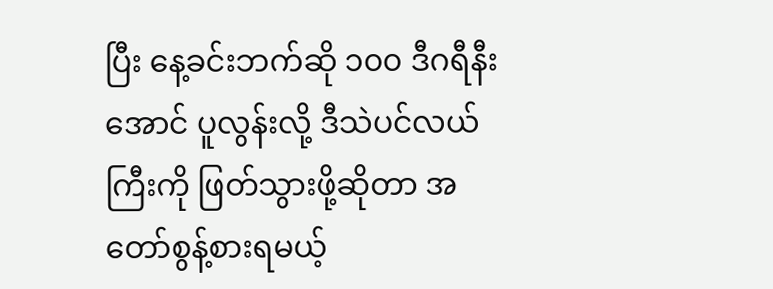ပြီး နေ့ခင်းဘက်ဆို ၁၀၀ ဒီဂရီနီးအောင် ပူလွန်းလို့ ဒီသဲပင်လယ်ကြီးကို ဖြတ်သွားဖို့ဆိုတာ အတော်စွန့်စားရမယ့်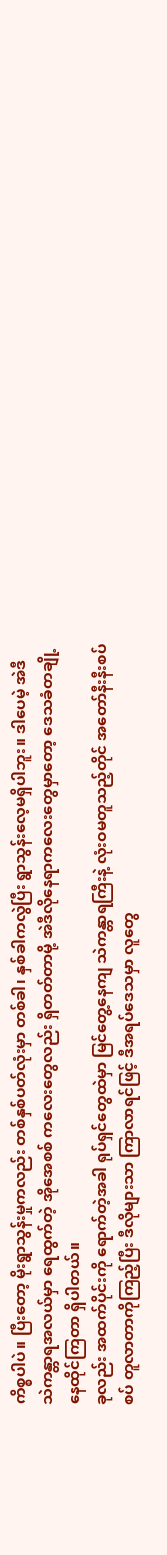ကိစ္စပါပဲ။ ပြီးတော့ မိုးရွာသွန်းမှုကလည်း တစ်နှစ်ပတ်လုံးမှာ တစ်ခါ၊ နှစ်ခါကလွဲပြီး ရွာသွန်းလေ့မရှိပါဘူး။ ဒါပေမဲ့ အဲဒီ သဲကန္တာရအလယ်မှာ ရေထွက်တဲ့ အိုအေစစ် ကလေးတွေလည်း ရှိတတ်တာမို့ အဲဒီလိုနေရာကလေးတွေမှာတော့ ဒေသခံတချို့ နေထိုင်ကြတာ ရှိပါတယ်။
ခုလည်း အထက်ပိုင်းကို ရောက်တဲ့အခါ ရုပ်ရှင်တွေထဲမှာ မြင်တွေ့နေကျ သဲကန္တာရကြီးနဲ့ လုံးဝမတူသည့်တိုင် အတော်နီးနီးစပ်စပ် တူလာတာကိုကြည့်ပြီး ဒီလိုများသာ ကြာလာရင်ဖြင့် ဒီအရပ်ဒေသမှာ လူတွေ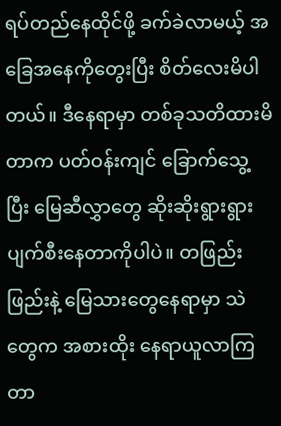ရပ်တည်နေထိုင်ဖို့ ခက်ခဲလာမယ့် အခြေအနေကိုတွေးပြီး စိတ်လေးမိပါတယ်။ ဒီနေရာမှာ တစ်ခုသတိထားမိတာက ပတ်ဝန်းကျင် ခြောက်သွေ့ပြီး မြေဆီလွှာတွေ ဆိုးဆိုးရွားရွား ပျက်စီးနေတာကိုပါပဲ။ တဖြည်းဖြည်းနဲ့ မြေသားတွေနေရာမှာ သဲတွေက အစားထိုး နေရာယူလာကြတာ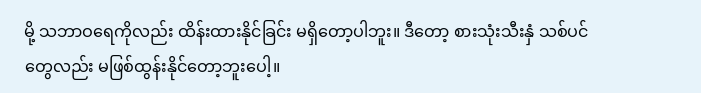မို့ သဘာဝရေကိုလည်း ထိန်းထားနိုင်ခြင်း မရှိတော့ပါဘူး။ ဒီတော့ စားသုံးသီးနှံ သစ်ပင်တွေလည်း မဖြစ်ထွန်းနိုင်တော့ဘူးပေါ့။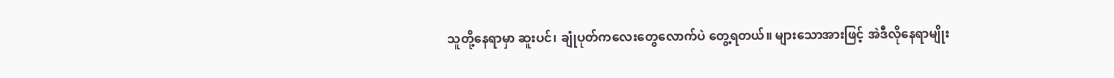သူတို့နေရာမှာ ဆူးပင်၊ ချုံပုတ်ကလေးတွေလောက်ပဲ တွေ့ရတယ်။ များသောအားဖြင့် အဲဒီလိုနေရာမျိုး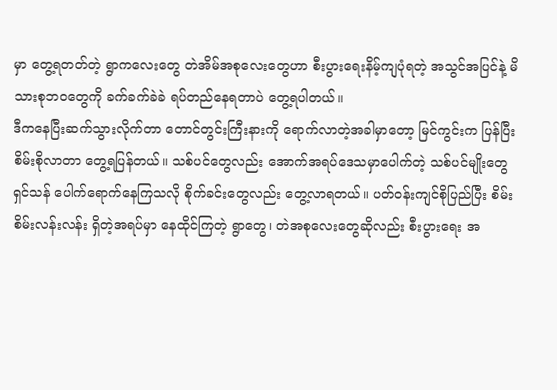မှာ တွေ့ရတတ်တဲ့ ရွာကလေးတွေ တဲအိမ်အစုလေးတွေဟာ စီးပွားရေးနိမ့်ကျပုံရတဲ့ အသွင်အပြင်နဲ့ မိသားစုဘဝတွေကို ခက်ခက်ခဲခဲ ရပ်တည်နေရတာပဲ တွေ့ရပါတယ်။
ဒီကနေပြီးဆက်သွားလိုက်တာ တောင်တွင်းကြီးနားကို ရောက်လာတဲ့အခါမှာတော့ မြင်ကွင်းက ပြန်ပြီးစိမ်းစိုလာတာ တွေ့ရပြန်တယ်။ သစ်ပင်တွေလည်း အောက်အရပ်ဒေသမှာပေါက်တဲ့ သစ်ပင်မျိုးတွေ ရှင်သန် ပေါက်ရောက်နေကြသလို စိုက်ခင်းတွေလည်း တွေ့လာရတယ်။ ပတ်ဝန်းကျင်စိုပြည်ပြီး စိမ်းစိမ်းလန်းလန်း ရှိတဲ့အရပ်မှာ နေထိုင်ကြတဲ့ ရွာတွေ၊ တဲအစုလေးတွေဆိုလည်း စီးပွားရေး အ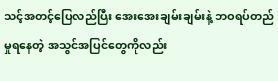သင့်အတင့်ပြေလည်ပြီး အေးအေးချမ်းချမ်းနဲ့ ဘဝရပ်တည်မှုရနေတဲ့ အသွင်အပြင်တွေကိုလည်း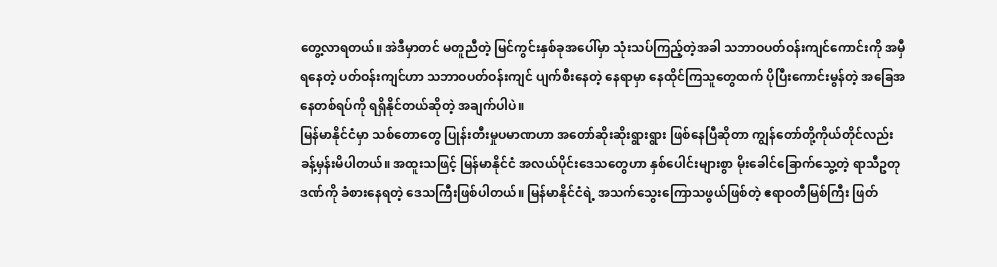တွေ့လာရတယ်။ အဲဒီမှာတင် မတူညီတဲ့ မြင်ကွင်းနှစ်ခုအပေါ်မှာ သုံးသပ်ကြည့်တဲ့အခါ သဘာဝပတ်ဝန်းကျင်ကောင်းကို အမှီရနေတဲ့ ပတ်ဝန်းကျင်ဟာ သဘာဝပတ်ဝန်းကျင် ပျက်စီးနေတဲ့ နေရာမှာ နေထိုင်ကြသူတွေထက် ပိုပြီးကောင်းမွန်တဲ့ အခြေအနေတစ်ရပ်ကို ရရှိနိုင်တယ်ဆိုတဲ့ အချက်ပါပဲ။
မြန်မာနိုင်ငံမှာ သစ်တောတွေ ပြုန်းတီးမှုပမာဏဟာ အတော်ဆိုးဆိုးရွားရွား ဖြစ်နေပြီဆိုတာ ကျွန်တော်တို့ကိုယ်တိုင်လည်း ခန့်မှန်းမိပါတယ်။ အထူးသဖြင့် မြန်မာနိုင်ငံ အလယ်ပိုင်းဒေသတွေဟာ နှစ်ပေါင်းများစွာ မိုးခေါင်ခြောက်သွေ့တဲ့ ရာသီဥတုဒဏ်ကို ခံစားနေရတဲ့ ဒေသကြီးဖြစ်ပါတယ်။ မြန်မာနိုင်ငံရဲ့ အသက်သွေးကြောသဖွယ်ဖြစ်တဲ့ ဧရာဝတီမြစ်ကြီး ဖြတ်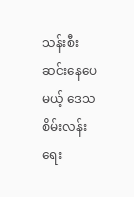သန်းစီးဆင်းနေပေမယ့် ဒေသစိမ်းလန်းရေး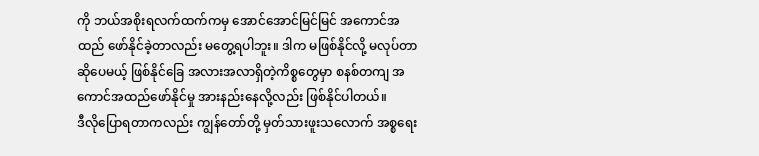ကို ဘယ်အစိုးရလက်ထက်ကမှ အောင်အောင်မြင်မြင် အကောင်အထည် ဖော်နိုင်ခဲ့တာလည်း မတွေ့ရပါဘူး။ ဒါက မဖြစ်နိုင်လို့ မလုပ်တာဆိုပေမယ့် ဖြစ်နိုင်ခြေ အလားအလာရှိတဲ့ကိစ္စတွေမှာ စနစ်တကျ အကောင်အထည်ဖော်နိုင်မှု အားနည်းနေလို့လည်း ဖြစ်နိုင်ပါတယ်။
ဒီလိုပြောရတာကလည်း ကျွန်တော်တို့ မှတ်သားဖူးသလောက် အစ္စရေး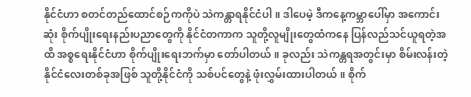နိုင်ငံဟာ စတင်တည်ထောင်စဉ်ကကိုပဲ သဲကန္တာရနိုင်ငံပါ။ ဒါပေမဲ့ ဒီကနေ့ကမ္ဘာပေါ်မှာ အကောင်းဆုံး စိုက်ပျိုးရေးနည်းပညာတွေကို နိုင်ငံတကာက သူတို့လူမျိုးတွေထံကနေ ပြန်လည်သင်ယူရတဲ့အထိ အစ္စရေးနိုင်ငံဟာ စိုက်ပျိုးရေးဘက်မှာ တော်ပါတယ်။ ခုလည်း သဲကန္တရအတွင်းမှာ စိမ်းလန်းတဲ့နိုင်ငံလေးတစ်ခုအဖြစ် သူတို့နိုင်ငံကို သစ်ပင်တွေနဲ့ ဖုံးလွှမ်းထားပါတယ်။ စိုက်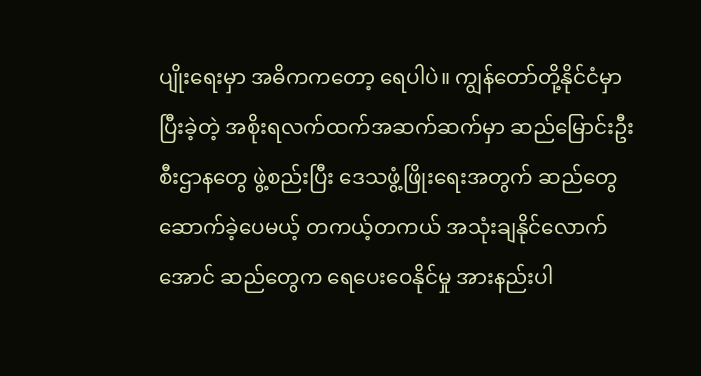ပျိုးရေးမှာ အဓိကကတော့ ရေပါပဲ။ ကျွန်တော်တို့နိုင်ငံမှာ ပြီးခဲ့တဲ့ အစိုးရလက်ထက်အဆက်ဆက်မှာ ဆည်မြောင်းဦးစီးဌာနတွေ ဖွဲ့စည်းပြီး ဒေသဖွံ့ဖြိုးရေးအတွက် ဆည်တွေ ဆောက်ခဲ့ပေမယ့် တကယ့်တကယ် အသုံးချနိုင်လောက်အောင် ဆည်တွေက ရေပေးဝေနိုင်မှု အားနည်းပါ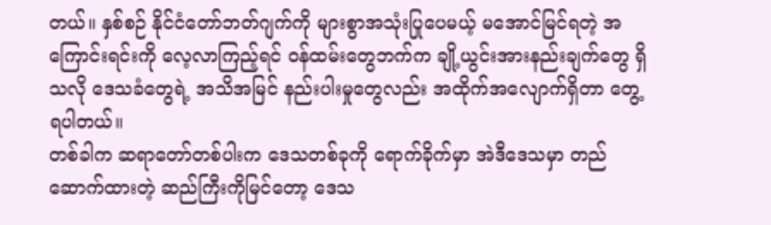တယ်။ နှစ်စဉ် နိုင်ငံတော်ဘတ်ဂျက်ကို များစွာအသုံးပြုပေမယ့် မအောင်မြင်ရတဲ့ အကြောင်းရင်းကို လေ့လာကြည့်ရင် ဝန်ထမ်းတွေဘက်က ချို့ယွင်းအားနည်းချက်တွေ ရှိသလို ဒေသခံတွေရဲ့ အသိအမြင် နည်းပါးမှုတွေလည်း အထိုက်အလျောက်ရှိတာ တွေ့ရပါတယ်။
တစ်ခါက ဆရာတော်တစ်ပါးက ဒေသတစ်ခုကို ရောက်ခိုက်မှာ အဲဒီဒေသမှာ တည်ဆောက်ထားတဲ့ ဆည်ကြီးကိုမြင်တော့ ဒေသ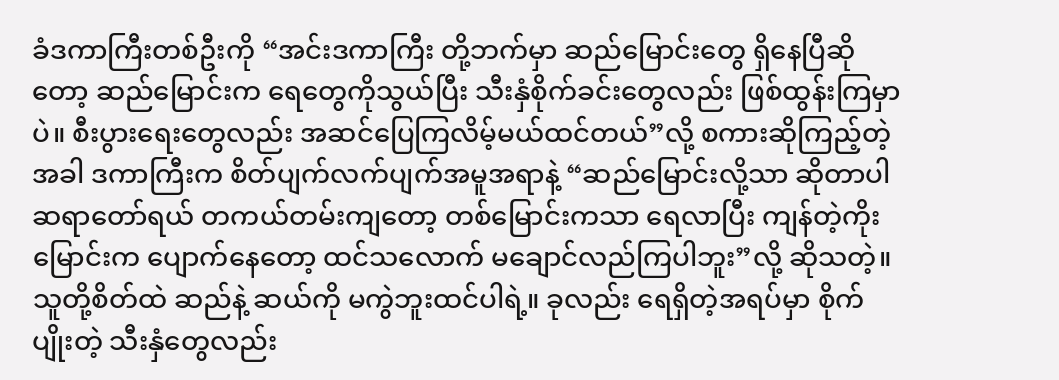ခံဒကာကြီးတစ်ဦးကို “အင်းဒကာကြီး တို့ဘက်မှာ ဆည်မြောင်းတွေ ရှိနေပြီဆိုတော့ ဆည်မြောင်းက ရေတွေကိုသွယ်ပြီး သီးနှံစိုက်ခင်းတွေလည်း ဖြစ်ထွန်းကြမှာပဲ။ စီးပွားရေးတွေလည်း အဆင်ပြေကြလိမ့်မယ်ထင်တယ်”လို့ စကားဆိုကြည့်တဲ့အခါ ဒကာကြီးက စိတ်ပျက်လက်ပျက်အမူအရာနဲ့ “ဆည်မြောင်းလို့သာ ဆိုတာပါဆရာတော်ရယ် တကယ်တမ်းကျတော့ တစ်မြောင်းကသာ ရေလာပြီး ကျန်တဲ့ကိုးမြောင်းက ပျောက်နေတော့ ထင်သလောက် မချောင်လည်ကြပါဘူး”လို့ ဆိုသတဲ့။ သူတို့စိတ်ထဲ ဆည်နဲ့ ဆယ်ကို မကွဲဘူးထင်ပါရဲ့။ ခုလည်း ရေရှိတဲ့အရပ်မှာ စိုက်ပျိုးတဲ့ သီးနှံတွေလည်း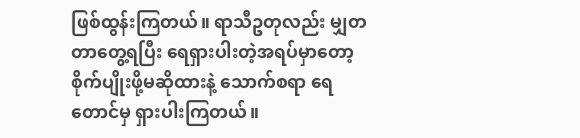ဖြစ်ထွန်းကြတယ်။ ရာသီဥတုလည်း မျှတတာတွေ့ရပြီး ရေရှားပါးတဲ့အရပ်မှာတော့ စိုက်ပျိုးဖို့မဆိုထားနဲ့ သောက်စရာ ရေတောင်မှ ရှားပါးကြတယ်။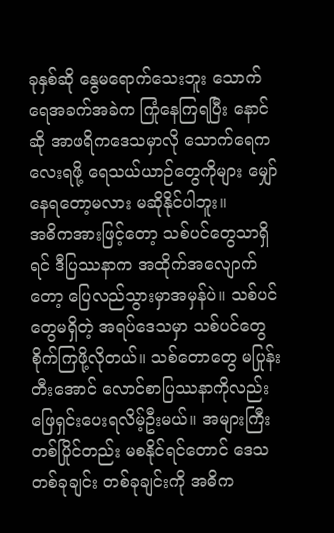ခုနှစ်ဆို နွေမရောက်သေးဘူး သောက်ရေအခက်အခဲက ကြုံနေကြရပြီး နောင်ဆို အာဖရိကဒေသမှာလို သောက်ရေကလေးရဖို့ ရေသယ်ယာဉ်တွေကိုများ မျှော်နေရတော့မလား မဆိုနိုင်ပါဘူး။
အဓိကအားဖြင့်တော့ သစ်ပင်တွေသာရှိရင် ဒီပြဿနာက အထိုက်အလျောက်တော့ ပြေလည်သွားမှာအမှန်ပဲ။ သစ်ပင်တွေမရှိတဲ့ အရပ်ဒေသမှာ သစ်ပင်တွေစိုက်ကြဖို့လိုတယ်။ သစ်တောတွေ မပြုန်းတီးအောင် လောင်စာပြဿနာကိုလည်း ဖြေရှင်းပေးရလိမ့်ဦးမယ်။ အများကြီးတစ်ပြိုင်တည်း မစနိုင်ရင်တောင် ဒေသတစ်ခုချင်း တစ်ခုချင်းကို အဓိက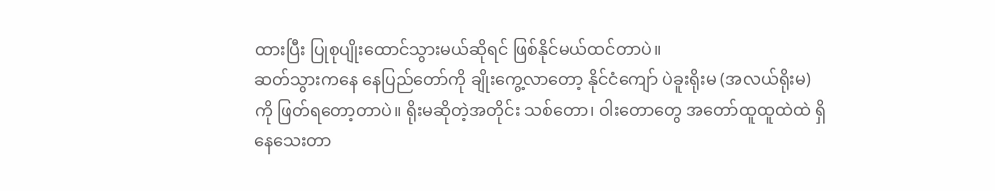ထားပြီး ပြုစုပျိုးထောင်သွားမယ်ဆိုရင် ဖြစ်နိုင်မယ်ထင်တာပဲ။
ဆတ်သွားကနေ နေပြည်တော်ကို ချိုးကွေ့လာတော့ နိုင်ငံကျော် ပဲခူးရိုးမ (အလယ်ရိုးမ) ကို ဖြတ်ရတော့တာပဲ။ ရိုးမဆိုတဲ့အတိုင်း သစ်တော၊ ဝါးတောတွေ အတော်ထူထူထဲထဲ ရှိနေသေးတာ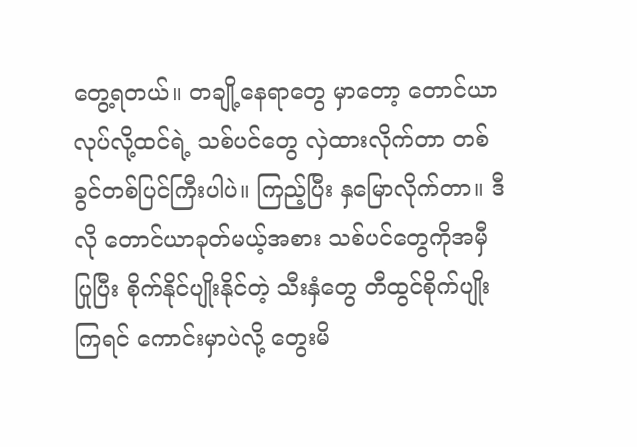တွေ့ရတယ်။ တချို့နေရာတွေ မှာတော့ တောင်ယာလုပ်လို့ထင်ရဲ့ သစ်ပင်တွေ လှဲထားလိုက်တာ တစ်ခွင်တစ်ပြင်ကြီးပါပဲ။ ကြည့်ပြီး နှမြောလိုက်တာ။ ဒီလို တောင်ယာခုတ်မယ့်အစား သစ်ပင်တွေကိုအမှီပြုပြီး စိုက်နိုင်ပျိုးနိုင်တဲ့ သီးနှံတွေ တီထွင်စိုက်ပျိုးကြရင် ကောင်းမှာပဲလို့ တွေးမိ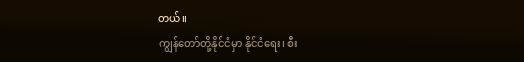တယ်။
ကျွန်တော်တို့နိုင်ငံမှာ နိုင်ငံရေး၊ စီး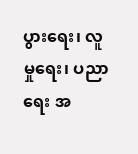ပွားရေး၊ လူမှုရေး၊ ပညာရေး အ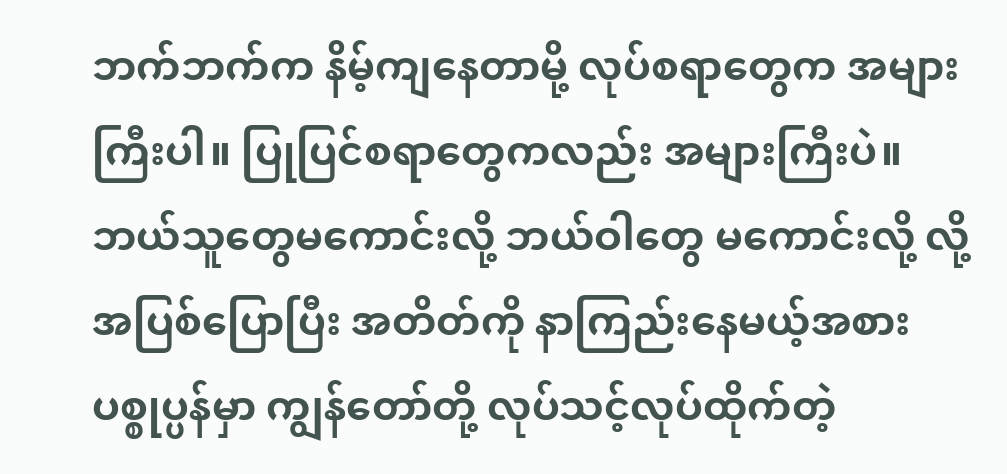ဘက်ဘက်က နိမ့်ကျနေတာမို့ လုပ်စရာတွေက အများကြီးပါ။ ပြုပြင်စရာတွေကလည်း အများကြီးပဲ။ ဘယ်သူတွေမကောင်းလို့ ဘယ်ဝါတွေ မကောင်းလို့ လို့အပြစ်ပြောပြီး အတိတ်ကို နာကြည်းနေမယ့်အစား ပစ္စုပ္ပန်မှာ ကျွန်တော်တို့ လုပ်သင့်လုပ်ထိုက်တဲ့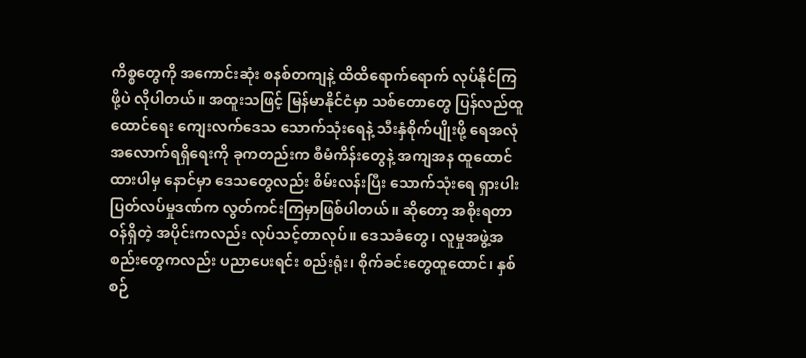ကိစ္စတွေကို အကောင်းဆုံး စနစ်တကျနဲ့ ထိထိရောက်ရောက် လုပ်နိုင်ကြဖို့ပဲ လိုပါတယ်။ အထူးသဖြင့် မြန်မာနိုင်ငံမှာ သစ်တောတွေ ပြန်လည်ထူထောင်ရေး ကျေးလက်ဒေသ သောက်သုံးရေနဲ့ သီးနှံစိုက်ပျိုးဖို့ ရေအလုံအလောက်ရရှိရေးကို ခုကတည်းက စီမံကိန်းတွေနဲ့ အကျအန ထူထောင်ထားပါမှ နောင်မှာ ဒေသတွေလည်း စိမ်းလန်းပြီး သောက်သုံးရေ ရှားပါးပြတ်လပ်မှုဒဏ်က လွတ်ကင်းကြမှာဖြစ်ပါတယ်။ ဆိုတော့ အစိုးရတာဝန်ရှိတဲ့ အပိုင်းကလည်း လုပ်သင့်တာလုပ်။ ဒေသခံတွေ၊ လူမှုအဖွဲ့အစည်းတွေကလည်း ပညာပေးရင်း စည်းရုံး၊ စိုက်ခင်းတွေထူထောင်၊ နှစ်စဉ်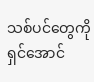သစ်ပင်တွေကို ရှင်အောင်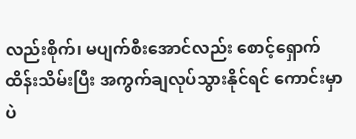လည်းစိုက်၊ မပျက်စီးအောင်လည်း စောင့်ရှောက်ထိန်းသိမ်းပြီး အကွက်ချလုပ်သွားနိုင်ရင် ကောင်းမှာပဲ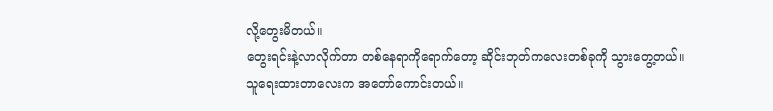လို့တွေးမိတယ်။
တွေးရင်းနဲ့လာလိုက်တာ တစ်နေရာကိုရောက်တော့ ဆိုင်းဘုတ်ကလေးတစ်ခုကို သွားတွေ့တယ်။ သူရေးထားတာလေးက အတော်ကောင်းတယ်။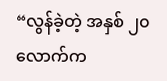“လွန်ခဲ့တဲ့ အနှစ် ၂၀ လောက်က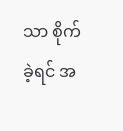သာ စိုက်ခဲ့ရင် အ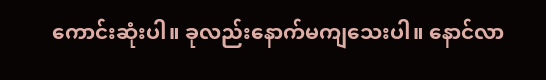ကောင်းဆုံးပါ။ ခုလည်းနောက်မကျသေးပါ။ နောင်လာ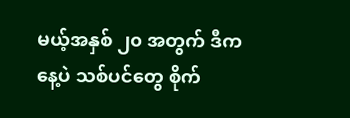မယ့်အနှစ် ၂၀ အတွက် ဒီကနေ့ပဲ သစ်ပင်တွေ စိုက်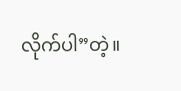လိုက်ပါ”တဲ့။